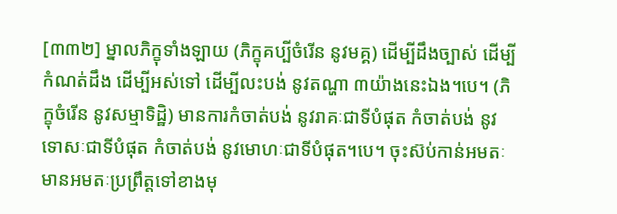[៣៣២] ម្នាលភិក្ខុទាំងឡាយ (ភិក្ខុគប្បីចំរើន នូវមគ្គ) ដើម្បីដឹងច្បាស់ ដើម្បីកំណត់ដឹង ដើម្បីអស់ទៅ ដើម្បីលះបង់ នូវតណ្ហា ៣យ៉ាងនេះឯង។បេ។ (ភិក្ខុចំរើន នូវសម្មាទិដ្ឋិ) មានការកំចាត់បង់ នូវរាគៈជាទីបំផុត កំចាត់បង់ នូវទោសៈជាទីបំផុត កំចាត់បង់ នូវមោហៈជាទីបំផុត។បេ។ ចុះស៊ប់កាន់អមតៈ មានអមតៈប្រព្រឹត្តទៅខាងមុ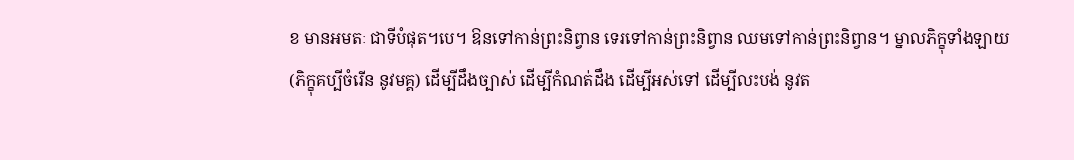ខ មានអមតៈ ជាទីបំផុត។បេ។ ឱនទៅកាន់ព្រះនិព្វាន ទេរទៅកាន់ព្រះនិព្វាន ឈមទៅកាន់ព្រះនិព្វាន។ ម្នាលភិក្ខុទាំងឡាយ (ភិក្ខុគប្បីចំរើន នូវមគ្គ) ដើម្បីដឹងច្បាស់ ដើម្បីកំណត់ដឹង ដើម្បីអស់ទៅ ដើម្បីលះបង់ នូវត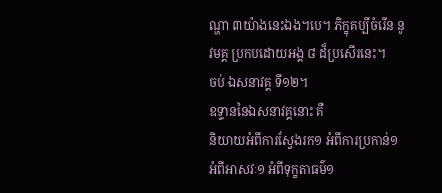ណ្ហា ៣យ៉ាងនេះឯង។បេ។ ភិក្ខុគប្បីចំរើន នូវមគ្គ ប្រកបដោយអង្គ ៨ ដ៏ប្រសើរនេះ។
ចប់ ឯសនាវគ្គ ទី១២។
ឧទ្ទាននៃឯសនាវគ្គនោះ គឺ
និយាយអំពីការស្វែងរក១ អំពីការប្រកាន់១ អំពីអាសវៈ១ អំពីទុក្ខតាធម៌១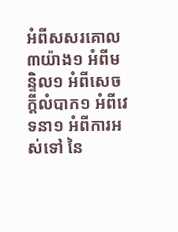អំពីសសរគោល ៣យ៉ាង១ អំពីមន្ទិល១ អំពីសេចក្តីលំបាក១ អំពីវេទនា១ អំពីការអស់ទៅ នៃ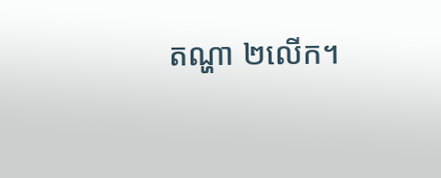តណ្ហា ២លើក។